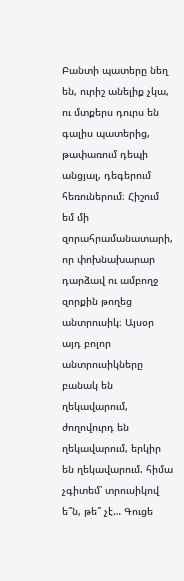Բանտի պատերը նեղ են, ուրիշ անելիք չկա, ու մտքերս դուրս են գալիս պատերից, թափառում դեպի անցյալ, դեգերում հեռուներում։ Հիշում եմ մի զորահրամանատարի, որ փոխնախարար դարձավ ու ամբողջ զորքին թողեց անտրուսիկ։ Այսօր այդ բոլոր անտրուսիկները բանակ են ղեկավարում, ժողովուրդ են ղեկավարում, երկիր են ղեկավարում. հիմա չգիտեմ՝ տրուսիկով ե՞ն, թե՞ չէ… Գուցե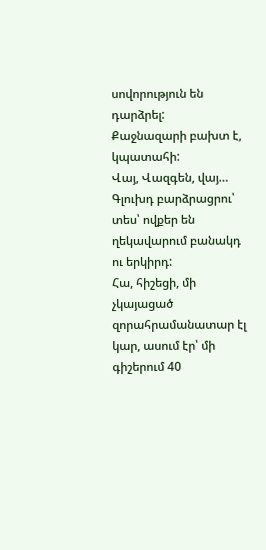սովորություն են դարձրել:
Քաջնազարի բախտ է, կպատահի:
Վայ, Վազգեն, վայ… Գլուխդ բարձրացրու՝ տես՝ ովքեր են ղեկավարում բանակդ ու երկիրդ:
Հա, հիշեցի, մի չկայացած զորահրամանատար էլ կար, ասում էր՝ մի գիշերում 40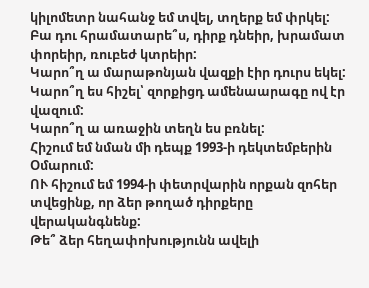կիլոմետր նահանջ եմ տվել, տղերք եմ փրկել:
Բա դու հրամատարե՞ս, դիրք դնեիր, խրամատ փորեիր, ռուբեժ կտրեիր:
Կարո՞ղ ա մարաթոնյան վազքի էիր դուրս եկել:
Կարո՞ղ ես հիշել՝ զորքիցդ ամենաարագը ով էր վազում:
Կարո՞ղ ա առաջին տեղն ես բռնել:
Հիշում եմ նման մի դեպք 1993-ի դեկտեմբերին Օմարում:
ՈՒ հիշում եմ 1994-ի փետրվարին որքան զոհեր տվեցինք, որ ձեր թողած դիրքերը վերականգնենք:
Թե՞ ձեր հեղափոխությունն ավելի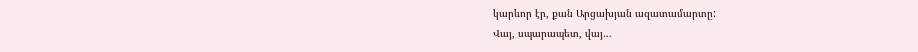կարևոր էր, քան Արցախյան ազատամարտը:
Վայ, սպարապետ, վայ…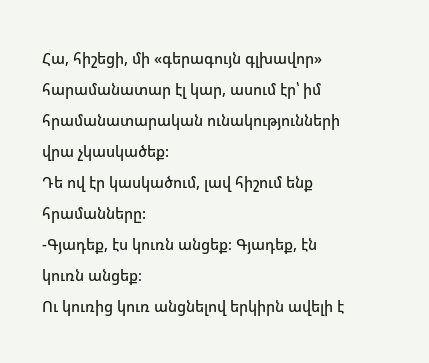Հա, հիշեցի, մի «գերագույն գլխավոր» հարամանատար էլ կար, ասում էր՝ իմ հրամանատարական ունակությունների վրա չկասկածեք:
Դե ով էր կասկածում, լավ հիշում ենք հրամանները:
-Գյադեք, էս կուռն անցեք։ Գյադեք, էն կուռն անցեք։
Ու կուռից կուռ անցնելով երկիրն ավելի է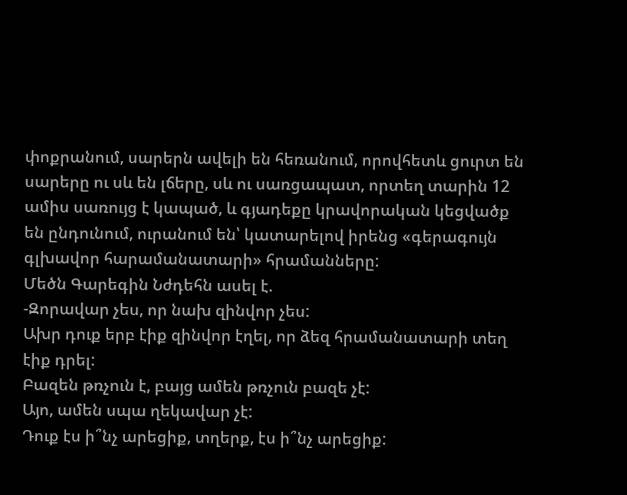փոքրանում, սարերն ավելի են հեռանում, որովհետև ցուրտ են սարերը ու սև են լճերը, սև ու սառցապատ, որտեղ տարին 12 ամիս սառույց է կապած, և գյադեքը կրավորական կեցվածք են ընդունում, ուրանում են՝ կատարելով իրենց «գերագույն գլխավոր հարամանատարի» հրամանները:
Մեծն Գարեգին Նժդեհն ասել է.
-Զորավար չես, որ նախ զինվոր չես:
Ախր դուք երբ էիք զինվոր էղել, որ ձեզ հրամանատարի տեղ էիք դրել:
Բազեն թռչուն է, բայց ամեն թռչուն բազե չէ:
Այո, ամեն սպա ղեկավար չէ:
Դուք էս ի՞նչ արեցիք, տղերք, էս ի՞նչ արեցիք: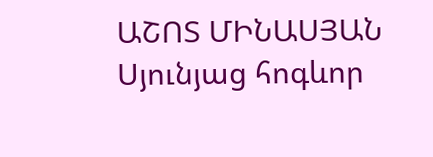ԱՇՈՏ ՄԻՆԱՍՅԱՆ
Սյունյաց հոգևոր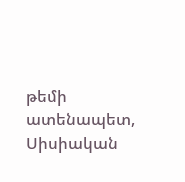թեմի ատենապետ, Սիսիական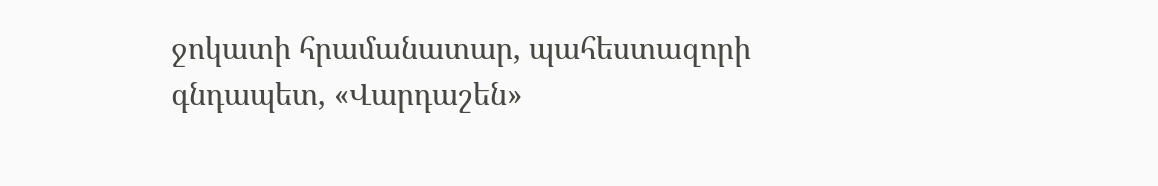ջոկատի հրամանատար, պահեստազորի գնդապետ, «Վարդաշեն»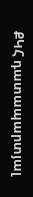ՔԿՀ դատապարտյալ